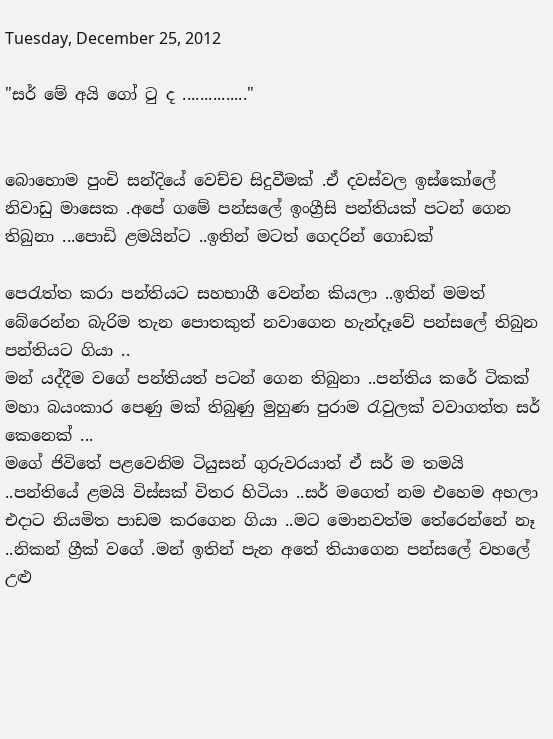Tuesday, December 25, 2012

"සර් මේ අයි ගෝ ටු ද ..............."


බොහොම පුංචි සන්දියේ වෙච්ච සිදුවීමක් .ඒ දවස්වල ඉස්කෝලේ නිවාඩු මාසෙක .අපේ ගමේ පන්සලේ ඉංග්‍රීසි පන්තියක් පටන් ගෙන තිබුනා ...පොඩි ළමයින්ට ..ඉතින් මටත් ගෙදරින් ගොඩක්

පෙරැත්ත කරා පන්තියට සහභාගී වෙන්න කියලා ..ඉතින් මමත් බේරෙන්න බැරිම තැන පොතකුත් නවාගෙන හැන්දෑවේ පන්සලේ තිබුන පන්තියට ගියා ..
මන් යද්දීම වගේ පන්තියත් පටන් ගෙන තිබුනා ..පන්තිය කරේ ටිකක් මහා බයංකාර පෙණු මක් තිබුණු මුහුණ පුරාම රැවුලක් වවාගත්ත සර් කෙනෙක් ...
මගේ ජිවිතේ පළවෙනිම ටියුසන් ගුරුවරයාත් ඒ සර් ම තමයි ..පන්තියේ ළමයි විස්සක් විතර හිටියා ..සර් මගෙත් නම එහෙම අහලා එදාට නියමිත පාඩම කරගෙන ගියා ..මට මොනවත්ම තේරෙන්නේ නෑ ..නිකන් ග්‍රීක් වගේ .මන් ඉතින් පැන අතේ තියාගෙන පන්සලේ වහලේ උළු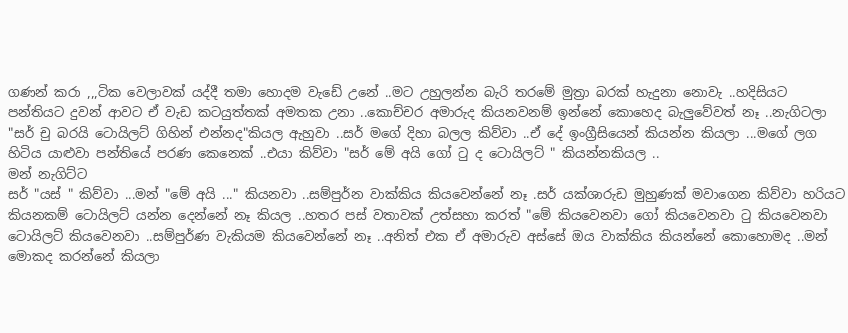ගණන් කරා ,,,ටික වෙලාවක් යද්දී තමා හොදම වැඩේ උනේ ..මට උහුලන්න බැරි තරමේ මුත්‍රා බරක් හැදුනා නොවැ ..හදිසියට පන්තියට දුවන් ආවට ඒ වැඩ කටයුත්තක් අමතක උනා ..කොච්චර අමාරුද කියනවනම් ඉන්නේ කොහෙද බැලුවේවත් නෑ ..නැගිටලා "සර් චු බරයි ටොයිලට් ගිහින් එන්නද"කියල ඇහුවා ..සර් මගේ දිහා බලල කිව්වා ..ඒ දේ ඉංග්‍රීසියෙන් කියන්න කියලා ...මගේ ලග හිටිය යාළුවා පන්තියේ පරණ කෙනෙක් ..එයා කිව්වා "සර් මේ අයි ගෝ ටු ද ටොයිලට් " කියන්නකියල ..
මන් නැගිට්ට
සර් "යස් " කිව්වා ...මන් "මේ අයි ..." කියනවා ..සම්පුර්න වාක්කිය කියවෙන්නේ නෑ .සර් යක්ශාරුඩ මුහුණක් මවාගෙන කිව්වා හරියට කියනකම් ටොයිලට් යන්න දෙන්නේ නෑ කියල ..හතර පස් වතාවක් උත්සහා කරත් "මේ කියවෙනවා ගෝ කියවෙනවා ටු කියවෙනවා ටොයිලට් කියවෙනවා ..සම්පුර්ණ වැකියම කියවෙන්නේ නෑ ..අනිත් එක ඒ අමාරුව අස්සේ ඔය වාක්කිය කියන්නේ කොහොමද ..මන් මොකද කරන්නේ කියලා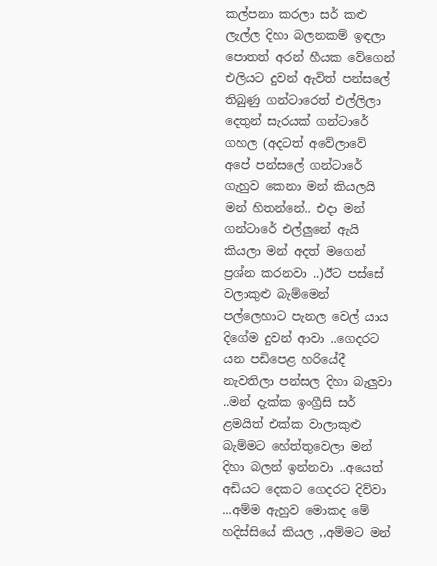කල්පනා කරලා සර් කළු ලැල්ල දිහා බලනකම් ඉඳලා පොතත් අරන් හීයක වේගෙන් එලියට දුවන් ඇවිත් පන්සලේ තිබුණු ගන්ටාරෙත් එල්ලිලා දෙතුන් සැරයක් ගන්ටාරේ ගහල (අදටත් අවේලාවේ අපේ පන්සලේ ගන්ටාරේ ගැහුව කෙනා මන් කියලයි මන් හිතන්නේ.. එදා මන් ගන්ටාරේ එල්ලුනේ ඇයි කියලා මන් අදත් මගෙන් ප්‍රශ්න කරනවා ..)ඊට පස්සේ වලාකුළු බැම්මෙන් පල්ලෙහාට පැනල වෙල් යාය දිගේම දුවන් ආවා ..ගෙදරට යන පඩිපෙළ හරියේදී නැවතිලා පන්සල දිහා බැලුවා ..මන් දැක්ක ඉංග්‍රීසි සර් ළමයිත් එක්ක වාලාකුළු බැම්මට හේත්තුවෙලා මන් දිහා බලන් ඉන්නවා ..අයෙත් අඩියට දෙකට ගෙදරට දිව්වා ...අම්ම ඇහුව මොකද මේ හදිස්සියේ කියල ,,අම්මට මන්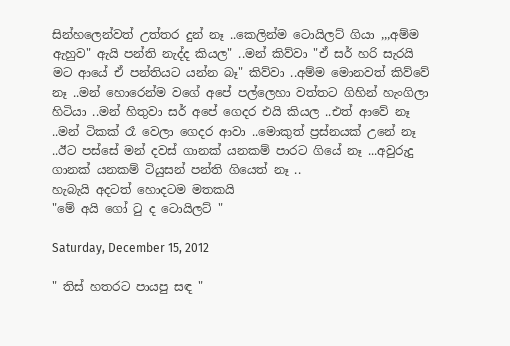සින්හලෙන්වත් උත්තර දුන් නෑ ..කෙලින්ම ටොයිලට් ගියා ,,,අම්ම ඇහුව" ඇයි පන්ති නැද්ද කියල" ..මන් කිව්වා "ඒ සර් හරි සැරයි මට ආයේ ඒ පන්තියට යන්න බෑ" කිව්වා ..අම්ම මොනවත් කිව්වේ නෑ ..මන් හොරෙන්ම වගේ අපේ පල්ලෙහා වත්තට ගිහින් හැංගිලා හිටියා ..මන් හිතුවා සර් අපේ ගෙදර එයි කියල ..එත් ආවේ නෑ ..මන් ටිකක් රෑ වෙලා ගෙදර ආවා ..මොකුත් ප්‍රස්නයක් උනේ නෑ ..ඊට පස්සේ මන් දවස් ගානක් යනකම් පාරට ගියේ නෑ ...අවුරුදු ගානක් යනකම් ටියුසන් පන්ති ගියෙත් නෑ ..
හැබැයි අදටත් හොදටම මතකයි
"මේ අයි ගෝ ටු ද ටොයිලට් "

Saturday, December 15, 2012

" තිස් හතරට පායපු සඳ "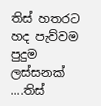තිස් හතරට හද පැව්වම පුදුම ලස්සනක් ....තිස්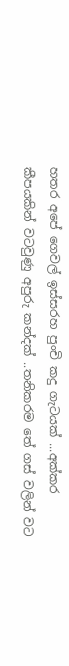හතර අපේ ගෙවල් ඉස්සරහ පුංචි කදු ගැටයක් ...අක්කර කීපයකින් වටවුණු අපුරු කන්දක් ..තනිකරම තේ ගස් වලින් වට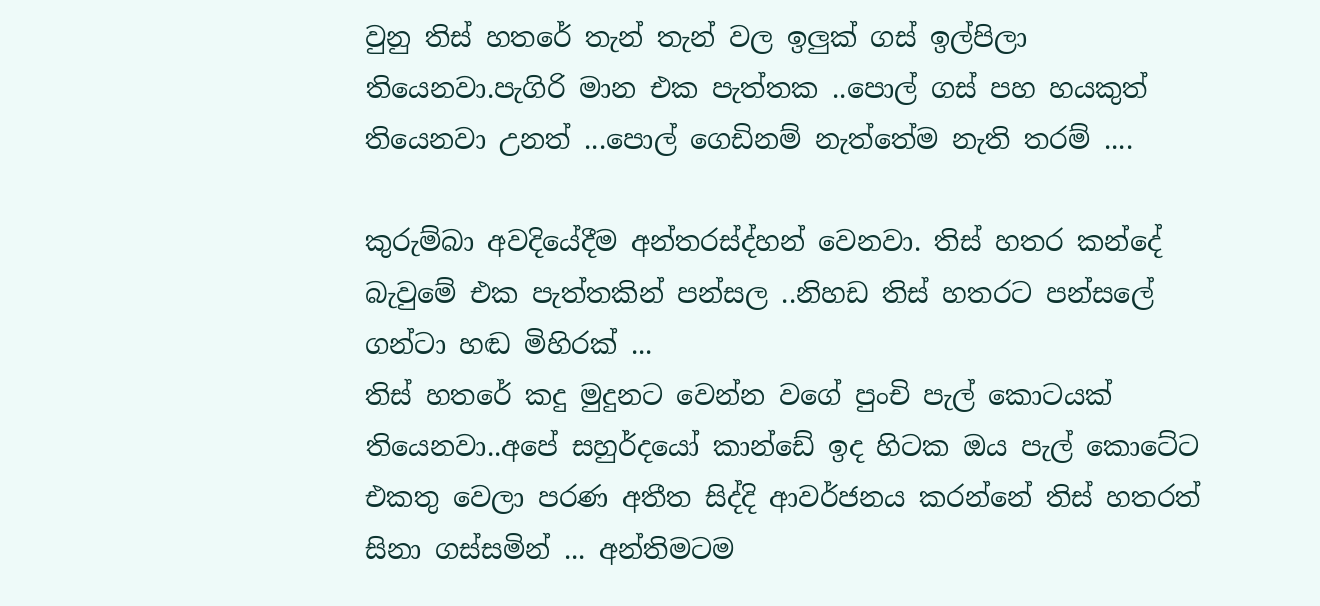වුනු තිස් හතරේ තැන් තැන් වල ඉලුක් ගස් ඉල්පිලා තියෙනවා.පැගිරි මාන එක පැත්තක ..පොල් ගස් පහ හයකුත් තියෙනවා උනත් ...පොල් ගෙඩිනම් නැත්තේම නැති තරම් ....

කුරුම්බා අවදියේදීම අන්තරස්ද්හන් වෙනවා. තිස් හතර කන්දේ බැවුමේ එක පැත්තකින් පන්සල ..නිහඩ තිස් හතරට පන්සලේ ගන්ටා හඬ මිහිරක් ...
තිස් හතරේ කදු මුදුනට වෙන්න වගේ පුංචි පැල් කොටයක් තියෙනවා..අපේ සහුර්දයෝ කාන්ඩේ ඉද හිටක ඔය පැල් කොටේට එකතු වෙලා පරණ අතීත සිද්දි ආවර්ජනය කරන්නේ තිස් හතරත් සිනා ගස්සමින් ... අන්තිමටම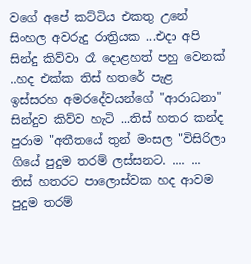වගේ අපේ කට්ටිය එකතු උනේ සිංහල අවරුදු රාත්‍රියක ...එදා අපි සින්දු කිව්වා රෑ දොළහත් පහු වෙනක් ..හද එක්ක තිස් හතරේ පැළ ඉස්සරහ අමරදේවයන්ගේ "ආරාධනා" සින්දුව කිව්ව හැටි ...තිස් හතර කන්ද පුරාම "අතීතයේ තුන් මංසල "විසිරිලා ගියේ පුදුම තරම් ලස්සනට. .... ...
තිස් හතරට පාලොස්වක හද ආවම පුදුම තරම්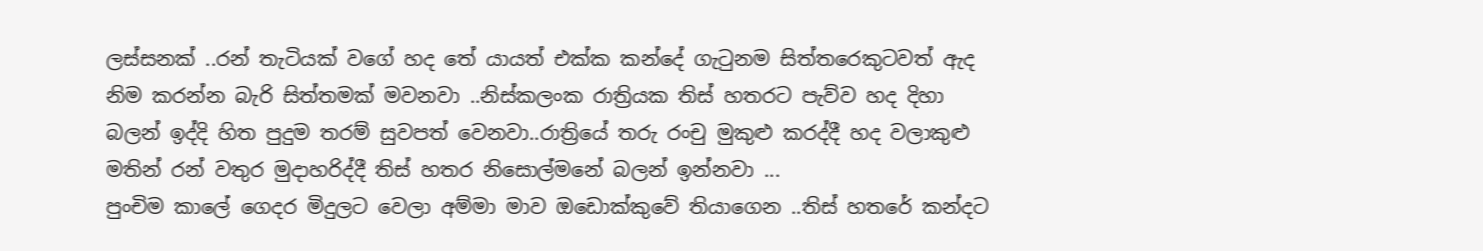ලස්සනක් ..රන් තැටියක් වගේ හද තේ යායත් එක්ක කන්දේ ගැටුනම සිත්තරෙකුටවත් ඇද නිම කරන්න බැරි සිත්තමක් මවනවා ..නිස්කලංක රාත්‍රියක තිස් හතරට පැව්ව හද දිහා බලන් ඉද්දි හිත පුදුම තරම් සුවපත් වෙනවා..රාත්‍රියේ තරු රංචු මුකුළු කරද්දී හද වලාකුළු මතින් රන් වතුර මුදාහරිද්දී තිස් හතර නිසොල්මනේ බලන් ඉන්නවා ...
පුංචිම කාලේ ගෙදර මිදුලට වෙලා අම්මා මාව ඔඩොක්කුවේ තියාගෙන ..තිස් හතරේ කන්දට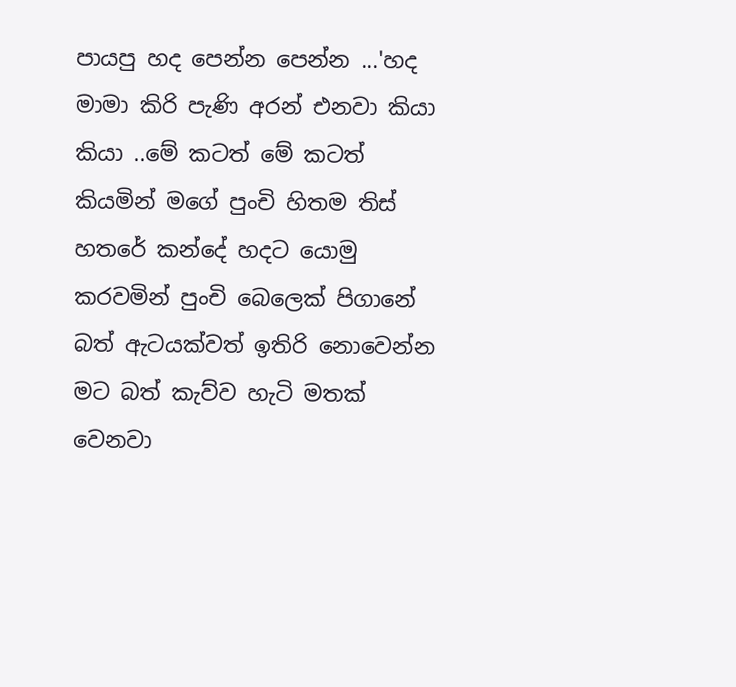පායපු හද පෙන්න පෙන්න ...'හද මාමා කිරි පැණි අරන් එනවා කියා කියා ..මේ කටත් මේ කටත් කියමින් මගේ පුංචි හිතම තිස් හතරේ කන්දේ හදට යොමු කරවමින් පුංචි බෙලෙක් පිගානේ බත් ඇටයක්වත් ඉතිරි නොවෙන්න මට බත් කැව්ව හැටි මතක් වෙනවා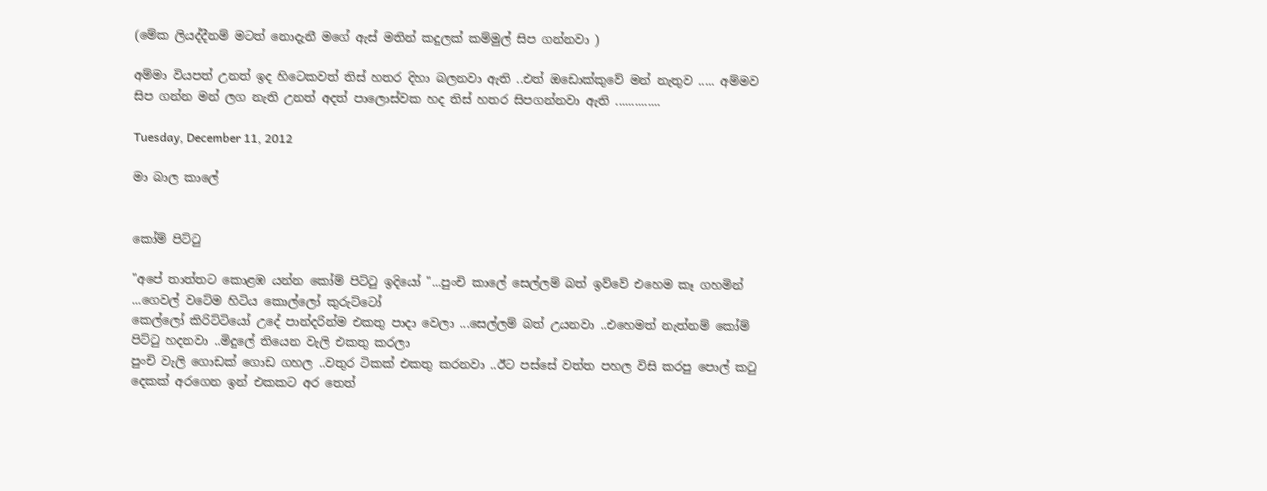(මේක ලියද්දීනම් මටත් නොදැනී මගේ ඇස් මතින් කදුලක් කම්මුල් සිප ගන්නවා )

අම්මා වියපත් උනත් ඉද හිටෙකවත් තිස් හතර දිහා බලනවා ඇති ..එත් ඔඩොක්කුවේ මන් නැතුව ..... අම්මව සිප ගන්න මන් ලග නැති උනත් අදත් පාලොස්වක හද තිස් හතර සිපගන්නවා ඇති ..............

Tuesday, December 11, 2012

මා බාල කාලේ


කෝම් පිට්ටු

"අපේ තාත්තට කොළඹ යන්න කෝම් පිට්ටු ඉදියෝ "...පුංචි කාලේ සෙල්ලම් බත් ඉව්වේ එහෙම කෑ ගහමින් ...ගෙවල් වටේම හිටිය කොල්ලෝ කුරුට්ටෝ
කෙල්ලෝ කිරිට්ටියෝ උදේ පාන්දරින්ම එකතු පාදා වෙලා ...සෙල්ලම් බත් උයනවා ..එහෙමත් නැත්නම් කෝම් පිට්ටු හදනවා ..මිදුලේ තියෙන වැලි එකතු කරලා
පුංචි වැලි ගොඩක් ගොඩ ගහල ..වතුර ටිකක් එකතු කරනවා ..ඊට පස්සේ වත්ත පහල විසි කරපු පොල් කටු දෙකක් අරගෙන ඉන් එකකට අර තෙත්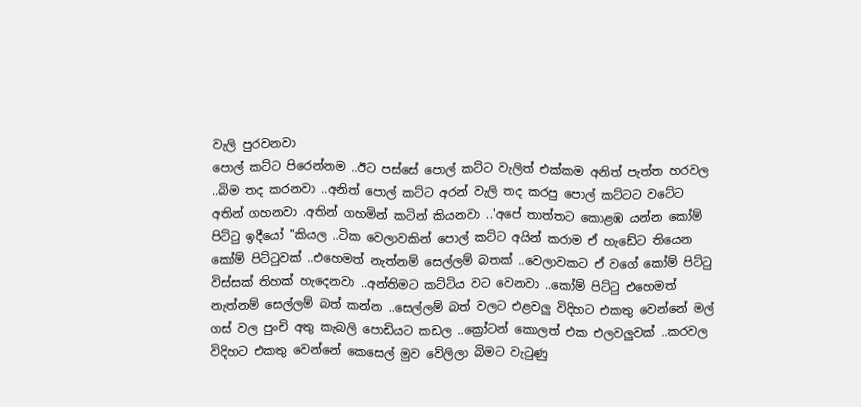වැලි පුරවනවා
පොල් කට්ට පිරෙන්නම ..ඊට පස්සේ පොල් කට්ට වැලිත් එක්කම අනිත් පැත්ත හරවල ..බිම තද කරනවා ..අනිත් පොල් කට්ට අරන් වැලි තද කරපු පොල් කට්ටට වටේට
අතින් ගහනවා .අතින් ගහමින් කටින් කියනවා ..'අපේ තාත්තට කොළඹ යන්න කෝම් පිට්ටු ඉදීයෝ "කියල ..ටික වෙලාවකින් පොල් කට්ට අයින් කරාම ඒ හැඩේට තියෙන කෝම් පිට්ටුවක් ..එහෙමත් නැත්නම් සෙල්ලම් බතක් ..වෙලාවකට ඒ වගේ කෝම් පිට්ටු විස්සක් තිහක් හැදෙනවා ..අන්තිමට කට්ටිය වට වෙනවා ..කෝම් පිට්ටු එහෙමත් නැත්නම් සෙල්ලම් බත් කන්න ..සෙල්ලම් බත් වලට එළවලු විදිහට එකතු වෙන්නේ මල් ගස් වල පුංචි අතු කැබලි පොඩියට කඩල ..ක්‍රෝටන් කොලත් එක එලවලුවක් ..කරවල විදිහට එකතු වෙන්නේ කෙසෙල් මුව වේලිලා බිමට වැටුණු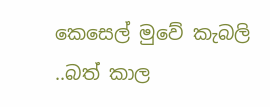කෙසෙල් මුවේ කැබලි ..බත් කාල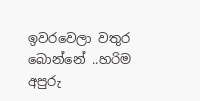ඉවරවෙලා වතුර බොන්නේ ..හරිම අපුරු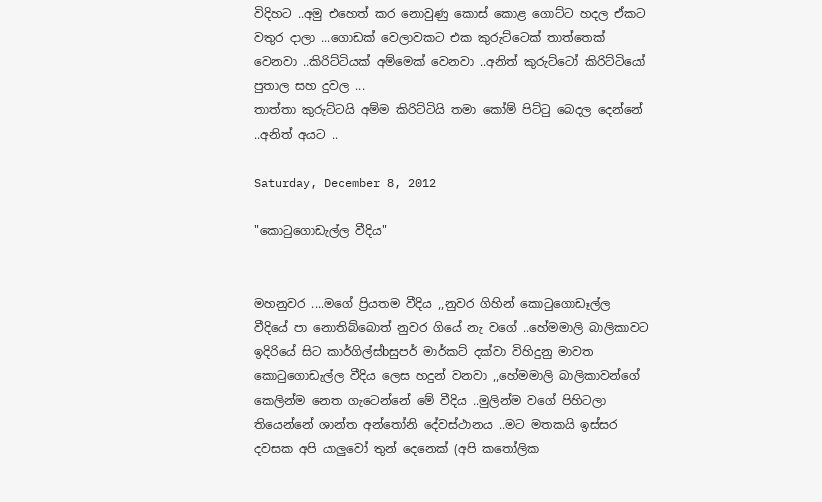විදිහට ..අමු එහෙත් කර නොවුණු කොස් කොළ ගොට්ට හදල ඒකට වතුර දාලා ...ගොඩක් වෙලාවකට එක කුරුට්ටෙක් තාත්තෙක් වෙනවා ..කිරිට්ටියක් අම්මෙක් වෙනවා ..අනිත් කුරුට්ටෝ කිරිට්ටියෝ පුතාල සහ දුවල ...
තාත්තා කුරුට්ටයි අම්ම කිරිට්ටියි තමා කෝම් පිට්ටු බෙදල දෙන්නේ ..අනිත් අයට ..

Saturday, December 8, 2012

"කොටුගොඩැල්ල වීදිය"


මහනුවර ....මගේ ප්‍රියතම වීදිය ,,නුවර ගිහින් කොටුගොඩෑල්ල වීදියේ පා නොතිබ්බොත් නුවර ගියේ නැ වගේ ..හේමමාලි බාලිකාවට ඉදිරියේ සිට කාර්ගිල්ස්bසුපර් මාර්කට් දක්වා විහිදුනු මාවත කොටුගොඩැල්ල වීදිය ලෙස හදුන් වනවා ,,හේමමාලි බාලිකාවන්ගේ කෙලින්ම නෙත ගැටෙන්නේ මේ වීදිය ..මුලින්ම වගේ පිහිටලා තියෙන්නේ ශාන්ත අන්තෝනි දේවස්ථානය ..මට මතකයි ඉස්සර දවසක අපි යාලුවෝ තුන් දෙනෙක් (අපි කතෝලික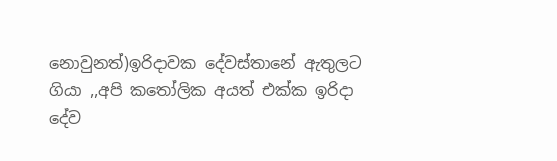නොවුනත්)ඉරිදාවක දේවස්තානේ ඇතුලට ගියා ,,අපි කතෝලික අයත් එක්ක ඉරිදා දේව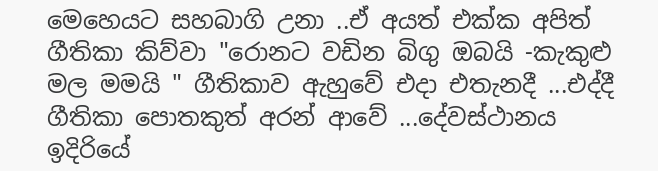මෙහෙයට සහබාගි උනා ..ඒ අයත් එක්ක අපිත් ගීතිකා කිව්වා "රොනට වඩින බිගු ඔබයි -කැකුළු මල මමයි " ගීතිකාව ඇහුවේ එදා එතැනදී ...එද්දී ගීතිකා පොතකුත් අරන් ආවේ ...දේවස්ථානය ඉදිරියේ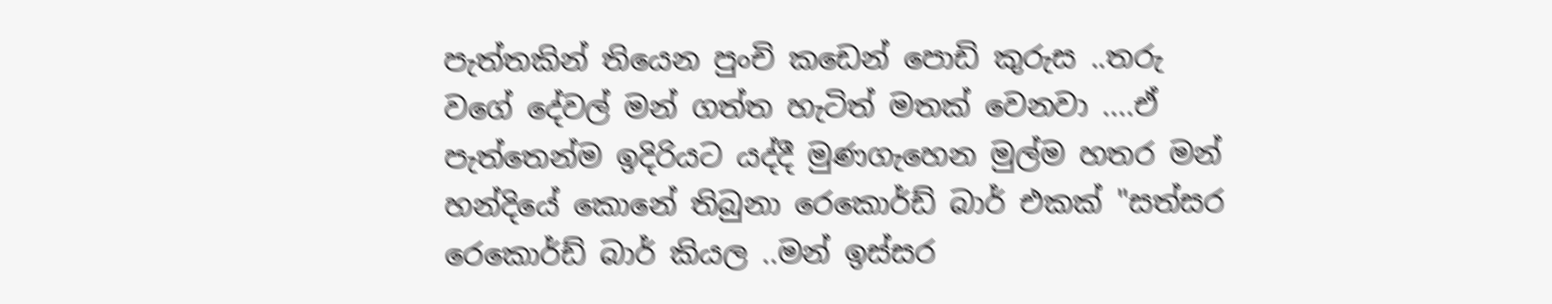පැත්තකින් තියෙන පුංචි කඩෙන් පොඩි කුරුස ..තරු වගේ දේවල් මන් ගත්ත හැටිත් මතක් වෙනවා ....ඒ පැත්තෙන්ම ඉදිරියට යද්දී මුණගැහෙන මුල්ම හතර මන් හන්දියේ කොනේ තිබුනා රෙකොර්ඩ් බාර් එකක් "සත්සර රෙකොර්ඩ් බාර් කියල ..මන් ඉස්සර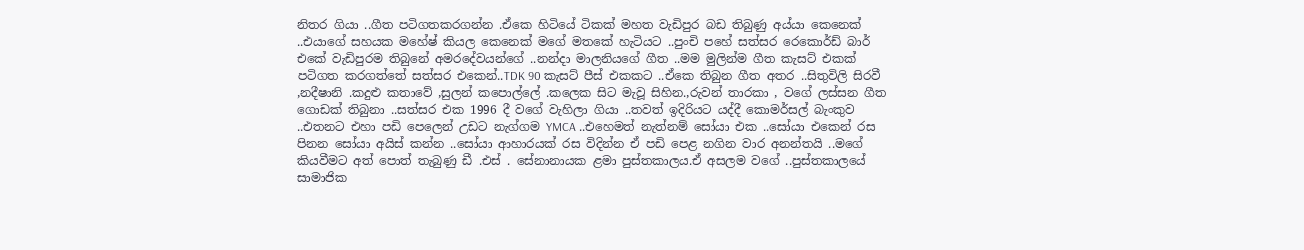නිතර ගියා ..ගීත පටිගතකරගන්න .ඒකෙ හිටියේ ටිකක් මහත වැඩිපුර බඩ තිබුණු අය්යා කෙනෙක් ..එයාගේ සහයක මහේෂ් කියල කෙනෙක් මගේ මතකේ හැටියට ..පුංචි පහේ සත්සර රෙකොර්ඩ් බාර් එකේ වැඩිපුරම තිබුනේ අමරදේවයන්ගේ ..නන්දා මාලනියගේ ගීත ..මම මුලින්ම ගීත කැසට් එකක් පටිගත කරගත්තේ සත්සර එකෙන්..TDK 90 කැසට් පීස් එකකට ..ඒකෙ තිබුන ගීත අතර ..සිතුවිලි සිරවී ,නදීෂානි .කදුළු කතාවේ ,සුලන් කපොල්ලේ .කලෙක සිට මැවූ සිහින.,රුවන් තාරකා , වගේ ලස්සන ගීත ගොඩක් තිබුනා ..සත්සර එක 1996 දී වගේ වැහිලා ගියා ..තවත් ඉදිරියට යද්දී කොමර්සල් බැංකුව ..එතනට එහා පඩි පෙලෙන් උඩට නැග්ගම YMCA ..එහෙමත් නැත්නම් සෝයා එක ..සෝයා එකෙන් රස පිනන සෝයා අයිස් කන්න ..සෝයා ආහාරයක් රස විදින්න ඒ පඩි පෙළ නගින වාර අනන්තයි ..මගේ කියවීමට අත් පොත් තැබුණු ඩී .එස් . සේනානායක ළමා පුස්තකාලය.ඒ අසලම වගේ ..පුස්තකාලයේ සාමාජික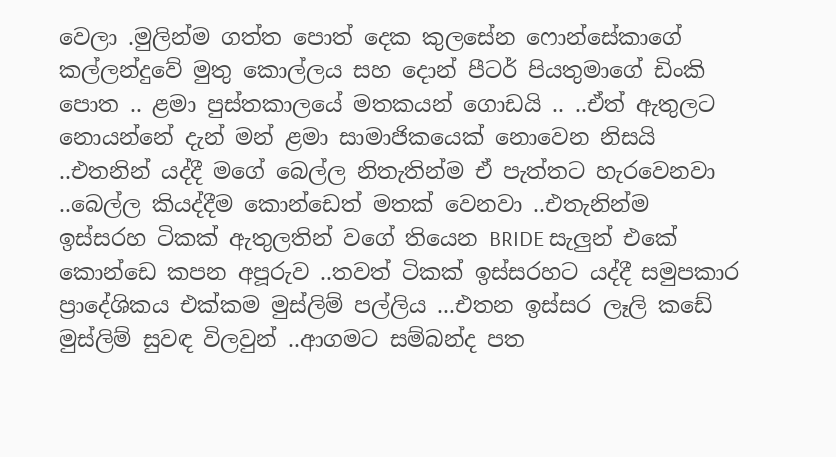වෙලා .මුලින්ම ගත්ත පොත් දෙක කුලසේන ෆොන්සේකාගේ කල්ලන්දුවේ මුතු කොල්ලය සහ දොන් පීටර් පියතුමාගේ ඩිංකි පොත .. ළමා පුස්තකාලයේ මතකයන් ගොඩයි .. ..ඒත් ඇතුලට නොයන්නේ දැන් මන් ළමා සාමාජිකයෙක් නොවෙන නිසයි ..එතනින් යද්දී මගේ බෙල්ල නිතැතින්ම ඒ පැත්තට හැරවෙනවා ..බෙල්ල කියද්දීම කොන්ඩෙත් මතක් වෙනවා ..එතැනින්ම ඉස්සරහ ටිකක් ඇතුලතින් වගේ තියෙන BRIDE සැලුන් එකේ කොන්ඩෙ කපන අපූරුව ..තවත් ටිකක් ඉස්සරහට යද්දී සමුපකාර ප්‍රාදේශිකය එක්කම මුස්ලිම් පල්ලිය ...එතන ඉස්සර ලෑලි කඩේ මුස්ලිම් සුවඳ විලවුන් ..ආගමට සම්බන්ද පත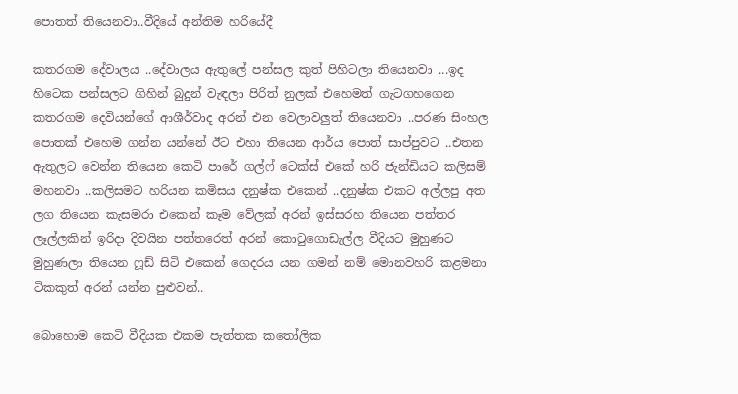පොතත් තියෙනවා..වීදියේ අන්තිම හරියේදී

කතරගම දේවාලය ..දේවාලය ඇතුලේ පන්සල කුත් පිහිටලා තියෙනවා ...ඉද හිටෙක පන්සලට ගිහින් බුදුන් වැඳලා පිරිත් නුලක් එහෙමත් ගැටගහගෙන කතරගම දෙවියන්ගේ ආශීර්වාද අරන් එන වෙලාවලුත් තියෙනවා ..පරණ සිංහල පොතක් එහෙම ගන්න යන්නේ ඊට එහා තියෙන ආර්ය පොත් සාප්පුවට ..එතන ඇතුලට වෙන්න තියෙන කෙටි පාරේ ගල්ෆ් ටෙක්ස් එකේ හරි ජැන්ඩියට කලිසම් මහනවා ..කලිසමට හරියන කමිසය දනුෂ්ක එකෙන් ..දනුෂ්ක එකට අල්ලපු අත ලග තියෙන කැසමරා එකෙන් කෑම වේලක් අරන් ඉස්සරහ තියෙන පත්තර ලෑල්ලකින් ඉරිදා දිවයින පත්තරෙත් අරන් කොටුගොඩැල්ල වීදියට මුහුණට මුහුණලා තියෙන ෆූඩ් සිටි එකෙන් ගෙදරය යන ගමන් නම් මොනවහරි කළමනා ටිකකුත් අරන් යන්න පුළුවන්..

බොහොම කෙටි වීදියක එකම පැත්තක කතෝලික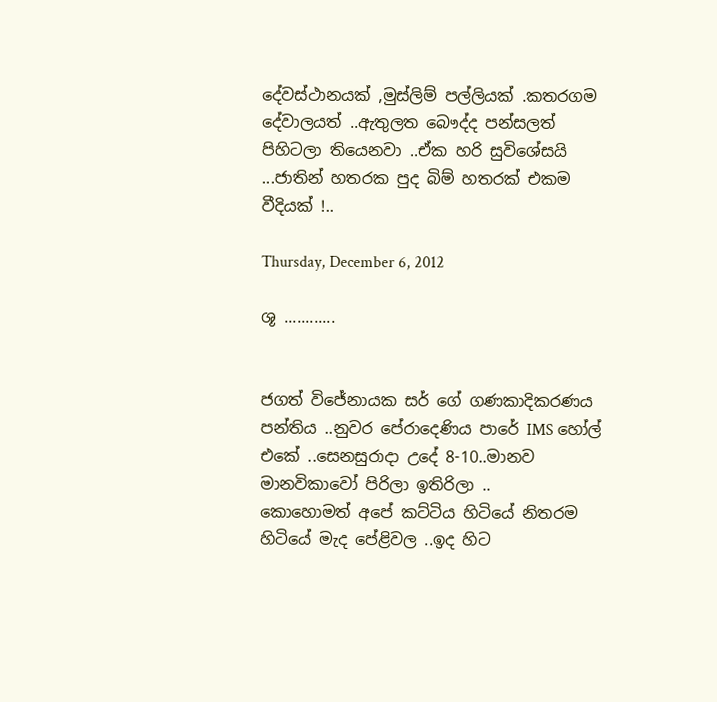දේවස්ථානයක් ,මුස්ලිම් පල්ලියක් .කතරගම දේවාලයත් ..ඇතුලත බෞද්ද පන්සලත් පිහිටලා තියෙනවා ..ඒක හරි සුවිශේසයි ...ජාතින් හතරක පුද බිම් හතරක් එකම වීදියක් !..

Thursday, December 6, 2012

ශූ ............


ජගත් විජේනායක සර් ගේ ගණකාදිකරණය පන්තිය ..නුවර පේරාදෙණිය පාරේ IMS හෝල් එකේ ..සෙනසුරාදා උදේ 8-10..මානව මානවිකාවෝ පිරිලා ඉතිරිලා ..
කොහොමත් අපේ කට්ටිය හිටියේ නිතරම හිටියේ මැද පේළිවල ..ඉද හිට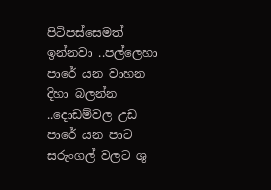පිටිපස්සෙමත් ඉන්නවා ..පල්ලෙහා පාරේ යන වාහන දිහා බලන්න ..දොඩම්වල උඩ පාරේ යන පාට සරුංගල් වලට ශු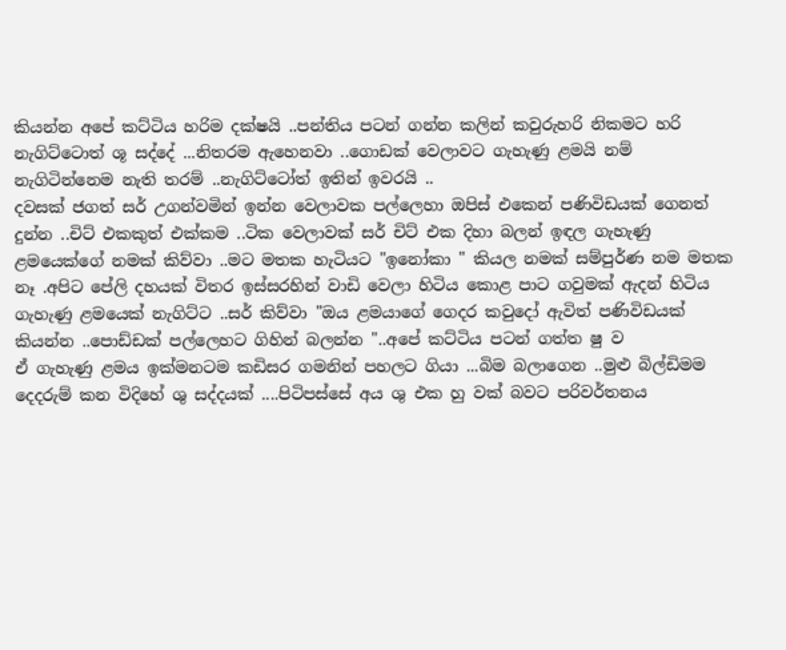කියන්න අපේ කට්ටිය හරිම දක්ෂයි ..පන්තිය පටන් ගන්න කලින් කවුරුහරි නිකමට හරි නැගිට්ටොත් ශූ සද්දේ ...නිතරම ඇහෙනවා ..ගොඩක් වෙලාවට ගැහැණු ළමයි නම් නැගිටින්නෙම නැති තරම් ..නැගිට්ටෝත් ඉතින් ඉවරයි ..
දවසක් ජගත් සර් උගන්වමින් ඉන්න වෙලාවක පල්ලෙහා ඔපිස් එකෙන් පණිවිඩයක් ගෙනත් දුන්න ..චිට් එකකුත් එක්කම ..ටික වෙලාවක් සර් චිට් එක දිහා බලන් ඉඳල ගැහැණු ළමයෙක්ගේ නමක් කිව්වා ..මට මතක හැටියට "ඉනෝකා " කියල නමක් සම්පුර්ණ නම මතක නෑ .අපිට පේලි දහයක් විතර ඉස්සරහින් වාඩි වෙලා හිටිය කොළ පාට ගවුමක් ඇදන් හිටිය ගැහැණු ළමයෙක් නැගිට්ට ..සර් කිව්වා "ඔය ළමයාගේ ගෙදර කවුදෝ ඇවිත් පණිවිඩයක් කියන්න ..පොඩ්ඩක් පල්ලෙහට ගිහින් බලන්න "..අපේ කට්ටිය පටන් ගත්ත ෂු ව
ඒ ගැහැණු ළමය ඉක්මනටම කඩිසර ගමනින් පහලට ගියා ...බිම බලාගෙන ..මුළු බිල්ඩිමම දෙදරුම් කන විදිහේ ශු සද්දයක් ....පිටිපස්සේ අය ශු එක හු වක් බවට පරිවර්තනය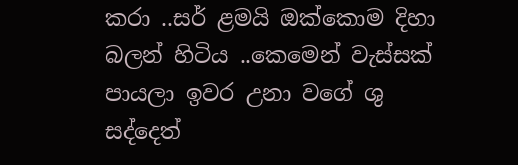කරා ..සර් ළමයි ඔක්කොම දිහා බලන් හිටිය ..කෙමෙන් වැස්සක් පායලා ඉවර උනා වගේ ශු සද්දෙත්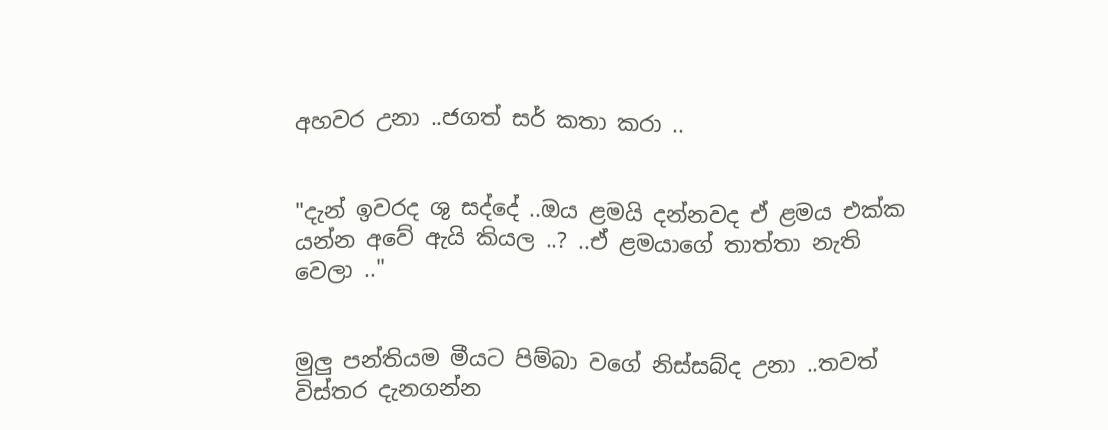අහවර උනා ..ජගත් සර් කතා කරා ..


"දැන් ඉවරද ශු සද්දේ ..ඔය ළමයි දන්නවද ඒ ළමය එක්ක යන්න අවේ ඇයි කියල ..? ..ඒ ළමයාගේ තාත්තා නැති වෙලා .."


මුලු පන්තියම මීයට පිම්බා වගේ නිස්සබ්ද උනා ..තවත් විස්තර දැනගන්න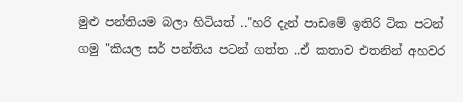මුළු පන්තියම බලා හිටියත් .."හරි දැන් පාඩමේ ඉතිරි ටික පටන් ගමු "කියල සර් පන්තිය පටන් ගත්ත ..ඒ කතාව එතනින් අහවර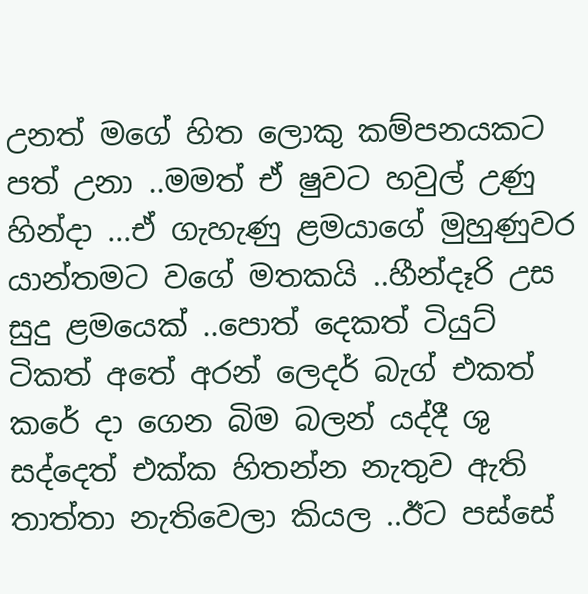උනත් මගේ හිත ලොකු කම්පනයකට පත් උනා ..මමත් ඒ ෂුවට හවුල් උණු හින්දා ...ඒ ගැහැණු ළමයාගේ මුහුණුවර යාන්තමට වගේ මතකයි ..හීන්දෑරි උස සුදු ළමයෙක් ..පොත් දෙකත් ටියුට් ටිකත් අතේ අරන් ලෙදර් බැග් එකත් කරේ දා ගෙන බිම බලන් යද්දී ශු සද්දෙත් එක්ක හිතන්න නැතුව ඇති තාත්තා නැතිවෙලා කියල ..ඊට පස්සේ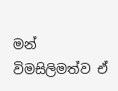මන් විමසිලිමත්ව ඒ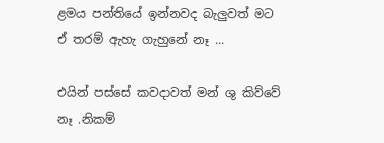ළමය පන්තියේ ඉන්නවද බැලුවත් මට ඒ තරම් ඇහැ ගැහුනේ නෑ ...

එයින් පස්සේ කවදාවත් මන් ශු කිව්වේ නෑ .නිකම්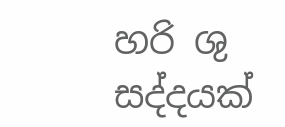හරි ශු සද්දයක්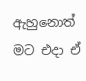ඇහුනොත් මට එදා ඒ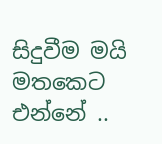සිදුවීම මයි මතකෙට එන්නේ ..